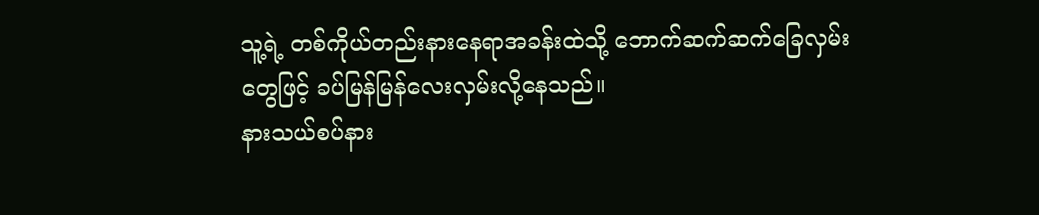သူ့ရဲ့ တစ်ကိုယ်တည်းနားနေရာအခန်းထဲသို့ ဘောက်ဆက်ဆက်ခြေလှမ်းတွေဖြင့် ခပ်မြန်မြန်လေးလှမ်းလို့နေသည်။
နားသယ်စပ်နား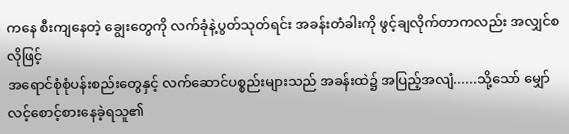ကနေ စီးကျနေတဲ့ ချွေးတွေကို လက်ခုံနဲ့ပွတ်သုတ်ရင်း အခန်းတံခါးကို ဖွင့်ချလိုက်တာကလည်း အလျှင်စလိုဖြင့်
အရောင်စုံစုံပန်းစည်းတွေနှင့် လက်ဆောင်ပစ္စည်းများသည် အခန်းထဲ၌ အပြည့်အလျံ......သို့သော် မျှော်လင့်စောင့်စားနေခဲ့ရသူ၏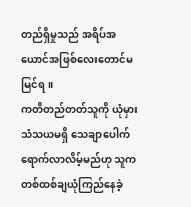တည်ရှိမှုသည် အရိပ်အယောင်အဖြစ်လေးတောင်မမြင်ရ။
ကတိတည်တတ်သူကို ယုံမှားသံသယမရှိ သေချာပေါက်ရောက်လာလိမ့်မည်ဟု သူက တစ်ထစ်ချယုံကြည်နေခဲ့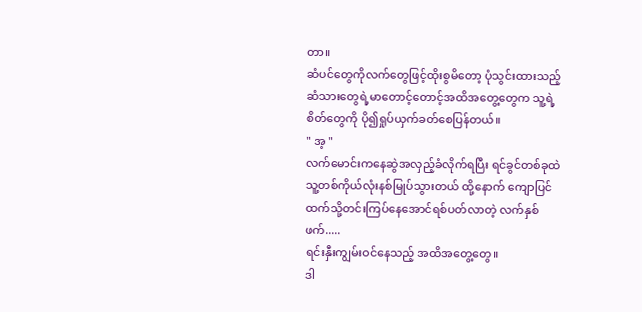တာ။
ဆံပင်တွေကိုလက်တွေဖြင့်ထိုးစွမိတော့ ပုံသွင်းထားသည့်ဆံသားတွေရဲ့မာတောင့်တောင့်အထိအတွေ့တွေက သူ့ရဲ့စိတ်တွေကို ပို၍ရှုပ်ယှက်ခတ်စေပြန်တယ်။
" အ့ "
လက်မောင်းကနေဆွဲအလှည့်ခံလိုက်ရပြီး ရင်ခွင်တစ်ခုထဲ သူ့တစ်ကိုယ်လုံးနစ်မြုပ်သွားတယ် ထို့နောက် ကျောပြင်ထက်သို့တင်းကြပ်နေအောင်ရစ်ပတ်လာတဲ့ လက်နှစ်ဖက်.....
ရင်းနှီးကျွမ်းဝင်နေသည့် အထိအတွေ့တွေ။
ဒါ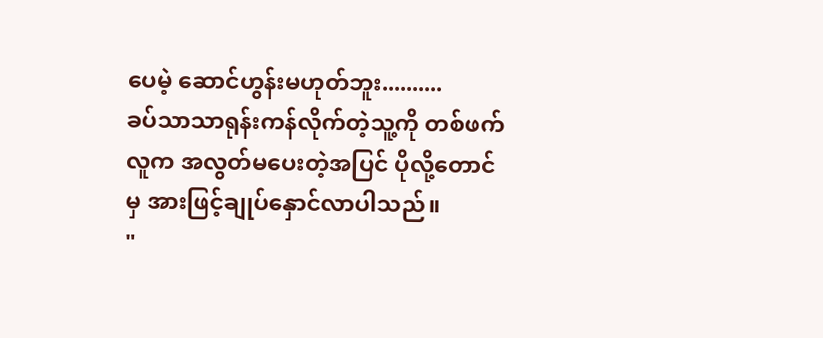ပေမဲ့ ဆောင်ဟွန်းမဟုတ်ဘူး..........
ခပ်သာသာရုန်းကန်လိုက်တဲ့သူ့ကို တစ်ဖက်လူက အလွတ်မပေးတဲ့အပြင် ပိုလို့တောင်မှ အားဖြင့်ချုပ်နှောင်လာပါသည်။
"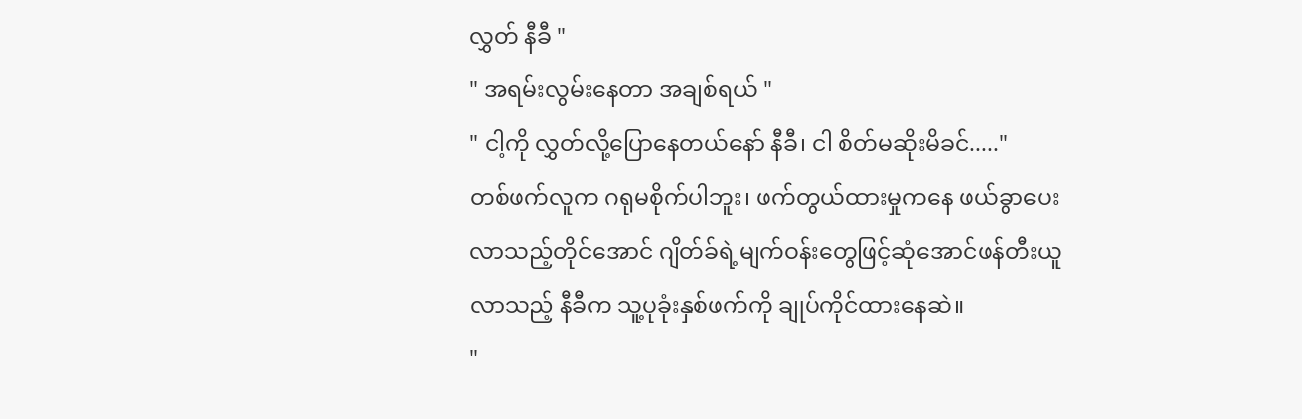လွှတ် နီခီ "
" အရမ်းလွမ်းနေတာ အချစ်ရယ် "
" ငါ့ကို လွှတ်လို့ပြောနေတယ်နော် နီခီ၊ ငါ စိတ်မဆိုးမိခင်....."
တစ်ဖက်လူက ဂရုမစိုက်ပါဘူး၊ ဖက်တွယ်ထားမှုကနေ ဖယ်ခွာပေးလာသည့်တိုင်အောင် ဂျိတ်ခ်ရဲ့မျက်ဝန်းတွေဖြင့်ဆုံအောင်ဖန်တီးယူလာသည့် နီခီက သူ့ပုခုံးနှစ်ဖက်ကို ချုပ်ကိုင်ထားနေဆဲ။
"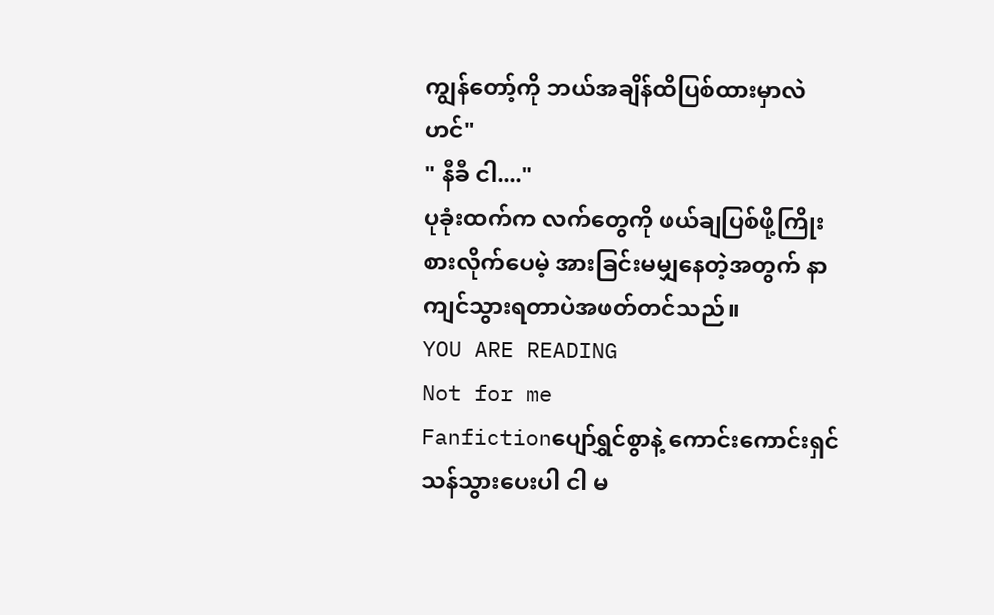ကျွန်တော့်ကို ဘယ်အချိန်ထိပြစ်ထားမှာလဲဟင်"
" နီခီ ငါ...."
ပုခုံးထက်က လက်တွေကို ဖယ်ချပြစ်ဖို့ကြိုးစားလိုက်ပေမဲ့ အားခြင်းမမျှနေတဲ့အတွက် နာကျင်သွားရတာပဲအဖတ်တင်သည်။
YOU ARE READING
Not for me
Fanfictionပျော်ရွှင်စွာနဲ့ ကောင်းကောင်းရှင်သန်သွားပေးပါ ငါ မ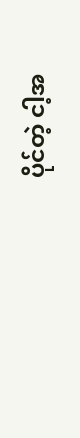ပိုင်တဲ့ ငါ့အ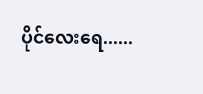ပိုင်လေးရေ......